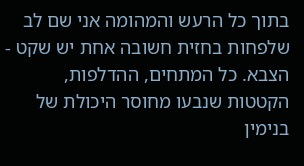בתוך כל הרעש והמהומה אני שם לב שלפחות בחזית חשובה אחת יש שקט - הצבא. כל המתחים, ההדלפות, הקטטות שנבעו מחוסר היכולת של בנימין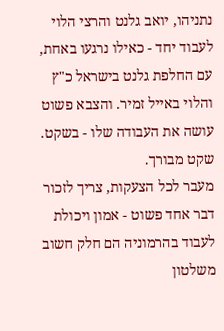נתניהו, יואב גלנט והרצי הלוי לעבוד יחד - כאילו נרגעו באחת, עם החלפת גלנט בישראל כ"ץ והלוי באייל זמיר. והצבא פשוט עושה את העבודה שלו - בשקט. שקט מבורך.
מעבר לכל הצעקות, צריך לזכור דבר אחד פשוט - אמון ויכולת לעבוד בהרמוניה הם חלק חשוב משלטון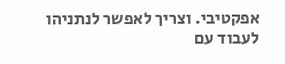אפקטיבי. וצריך לאפשר לנתניהו לעבוד עם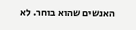האנשים שהוא בוחר. לא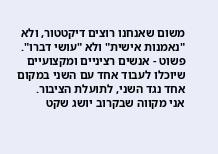משום שאנחנו רוצים דיקטטור, ולא "נאמנות אישית" ולא "עושי דברו". פשוט - אנשים רציניים ומקצועיים שיוכלו לעבוד אחד עם השני במקום אחד נגד השני, לתועלת הציבור.
אני מקווה שבקרוב יושג שקט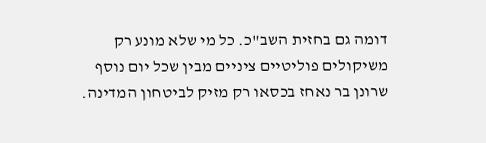דומה גם בחזית השב"כ. כל מי שלא מונע רק משיקולים פוליטיים ציניים מבין שכל יום נוסף שרונן בר נאחז בכסאו רק מזיק לביטחון המדינה.